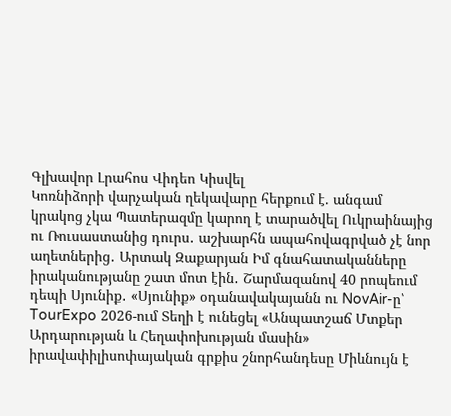Գլխավոր Լրահոս Վիդեո Կիսվել
Կոռնիձորի վարչական ղեկավարը հերքում է. անգամ կրակոց չկա Պատերազմը կարող է տարածվել Ուկրաինայից ու Ռուսաստանից դուրս․ աշխարհն ապահովագրված չէ նոր աղետներից․ Արտակ Զաքարյան Իմ գնահատականները իրականությանը շատ մոտ էին․ Շարմազանով 40 րոպեում դեպի Սյունիք․ «Սյունիք» օդանավակայանն ու NovAir-ը՝ TourExpo 2026-ում Տեղի է ունեցել «Անպատշաճ Մտքեր Արդարության և Հեղափոխության մասին» իրավափիլիսոփայական գրքիս շնորհանդեսը Միևնույն է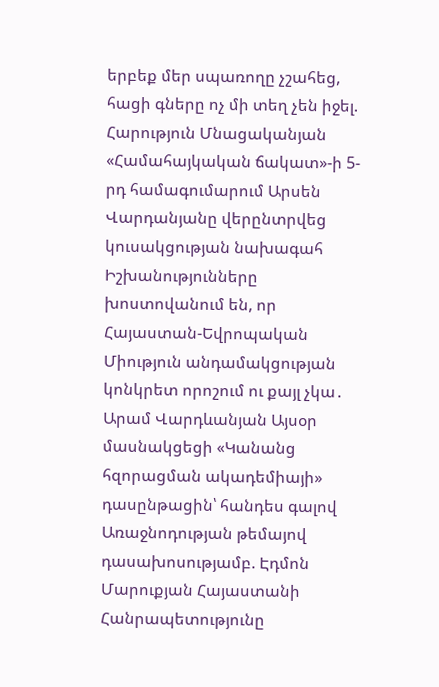երբեք մեր սպառողը չշահեց, հացի գները ոչ մի տեղ չեն իջել. Հարություն Մնացականյան «Համահայկական ճակատ»-ի 5-րդ համագումարում Արսեն Վարդանյանը վերընտրվեց կուսակցության նախագահ Իշխանությունները խոստովանում են, որ Հայաստան-Եվրոպական Միություն անդամակցության կոնկրետ որոշում ու քայլ չկա․ Արամ Վարդևանյան Այսօր մասնակցեցի «Կանանց հզորացման ակադեմիայի» դասընթացին՝ հանդես գալով Առաջնոդության թեմայով դասախոսությամբ. Էդմոն Մարուքյան Հայաստանի Հանրապետությունը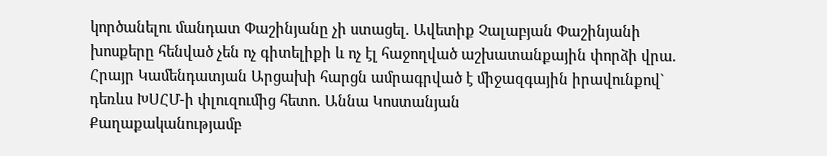կործանելու մանդատ Փաշինյանը չի ստացել. Ավետիք Չալաբյան Փաշինյանի խոսքերը հենված չեն ոչ գիտելիքի և ոչ էլ հաջողված աշխատանքային փորձի վրա. Հրայր Կամենդատյան Արցախի հարցն ամրագրված է միջազգային իրավունքով` դեռևս ԽՍՀՄ-ի փլուզումից հետո. Աննա Կոստանյան
Քաղաքականությամբ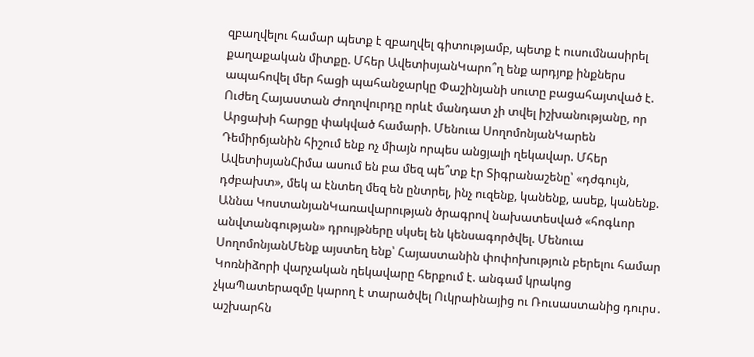զբաղվելու համար պետք է զբաղվել գիտությամբ, պետք է ուսումնասիրել քաղաքական միտքը. Մհեր ԱվետիսյանԿարո՞ղ ենք արդյոք ինքներս ապահովել մեր հացի պահանջարկը Փաշինյանի սուտը բացահայտված է. Ուժեղ Հայաստան Ժողովուրդը որևէ մանդատ չի տվել իշխանությանը, որ Արցախի հարցը փակված համարի. Մենուա ՍողոմոնյանԿարեն Դեմիրճյանին հիշում ենք ոչ միայն որպես անցյալի ղեկավար. Մհեր ԱվետիսյանՀիմա ասում են բա մեզ պե՞տք էր Տիգրանաշենը՝ «դժգույն, դժբախտ», մեկ ա էնտեղ մեզ են ընտրել, ինչ ուզենք, կանենք, ասեք, կանենք. Աննա ԿոստանյանԿառավարության ծրագրով նախատեսված «հոգևոր անվտանգության» դրույթները սկսել են կենսագործվել. Մենուա ՍողոմոնյանՄենք այստեղ ենք՝ Հայաստանին փոփոխություն բերելու համար Կոռնիձորի վարչական ղեկավարը հերքում է. անգամ կրակոց չկաՊատերազմը կարող է տարածվել Ուկրաինայից ու Ռուսաստանից դուրս․ աշխարհն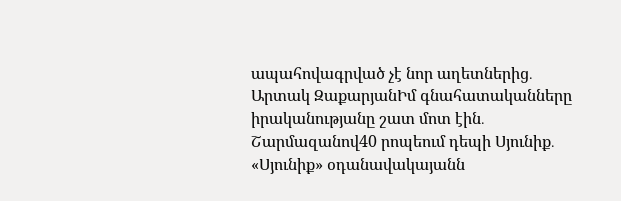ապահովագրված չէ նոր աղետներից․ Արտակ ԶաքարյանԻմ գնահատականները իրականությանը շատ մոտ էին․ Շարմազանով40 րոպեում դեպի Սյունիք․ «Սյունիք» օդանավակայանն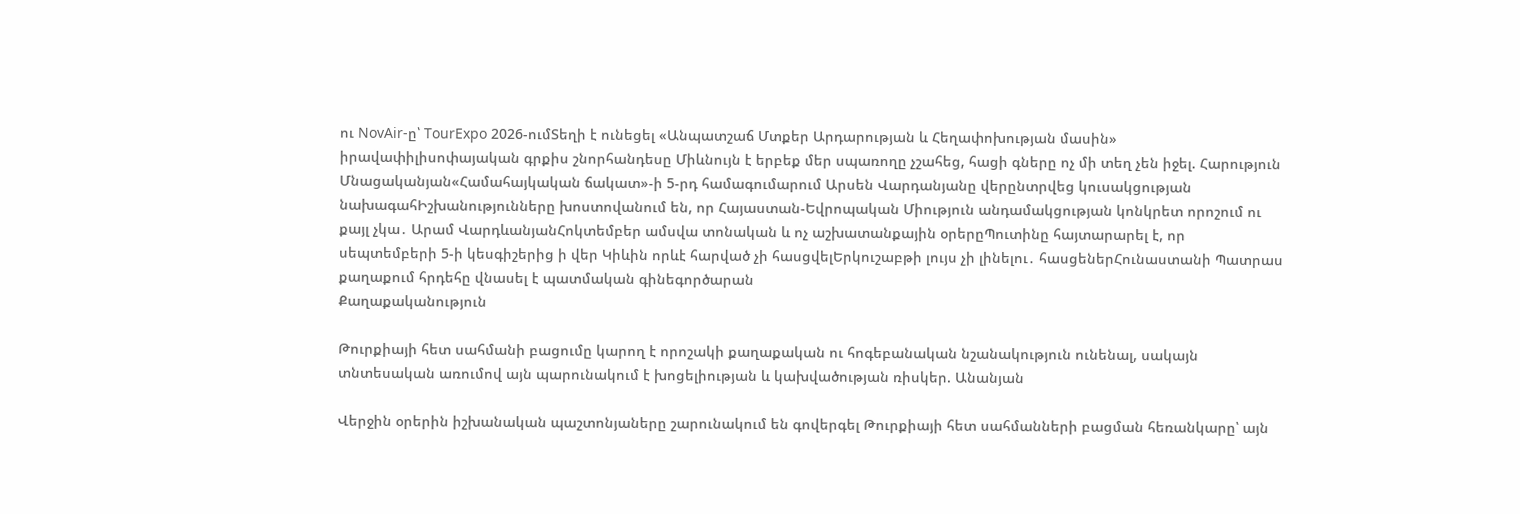ու NovAir-ը՝ TourExpo 2026-ումՏեղի է ունեցել «Անպատշաճ Մտքեր Արդարության և Հեղափոխության մասին» իրավափիլիսոփայական գրքիս շնորհանդեսը Միևնույն է երբեք մեր սպառողը չշահեց, հացի գները ոչ մի տեղ չեն իջել. Հարություն Մնացականյան«Համահայկական ճակատ»-ի 5-րդ համագումարում Արսեն Վարդանյանը վերընտրվեց կուսակցության նախագահԻշխանությունները խոստովանում են, որ Հայաստան-Եվրոպական Միություն անդամակցության կոնկրետ որոշում ու քայլ չկա․ Արամ ՎարդևանյանՀոկտեմբեր ամսվա տոնական և ոչ աշխատանքային օրերըՊուտինը հայտարարել է, որ սեպտեմբերի 5-ի կեսգիշերից ի վեր Կիևին որևէ հարված չի հասցվելԵրկուշաբթի լույս չի լինելու․ հասցեներՀունաստանի Պատրաս քաղաքում հրդեհը վնասել է պատմական գինեգործարան
Քաղաքականություն

Թուրքիայի հետ սահմանի բացումը կարող է որոշակի քաղաքական ու հոգեբանական նշանակություն ունենալ, սակայն տնտեսական առումով այն պարունակում է խոցելիության և կախվածության ռիսկեր. Անանյան

Վերջին օրերին իշխանական պաշտոնյաները շարունակում են գովերգել Թուրքիայի հետ սահմանների բացման հեռանկարը՝ այն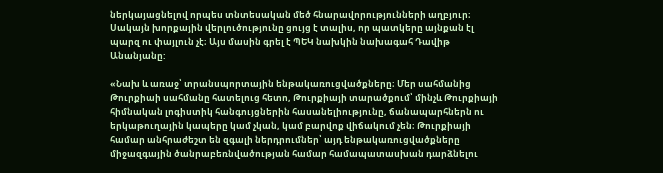ներկայացնելով որպես տնտեսական մեծ հնարավորությունների աղբյուր։ Սակայն խորքային վերլուծությունը ցույց է տալիս, որ պատկերը այնքան էլ պարզ ու փայլուն չէ։ Այս մասին գրել է ՊԵԿ նախկին նախագահ Դավիթ Անանյանը:

«Նախ և առաջ՝ տրանսպորտային ենթակառուցվածքները։ Մեր սահմանից Թուրքիաի սահմանը հատելուց հետո, Թուրքիայի տարածքում՝ մինչև Թուրքիայի հիմնական լոգիստիկ հանգույցներին հասանելիությունը, ճանապարհներն ու երկաթուղային կապերը կամ չկան, կամ բարվոք վիճակում չեն։ Թուրքիայի համար անհրաժեշտ են զգալի ներդրումներ՝ այդ ենթակառուցվածքները միջազգային ծանրաբեռնվածության համար համապատասխան դարձնելու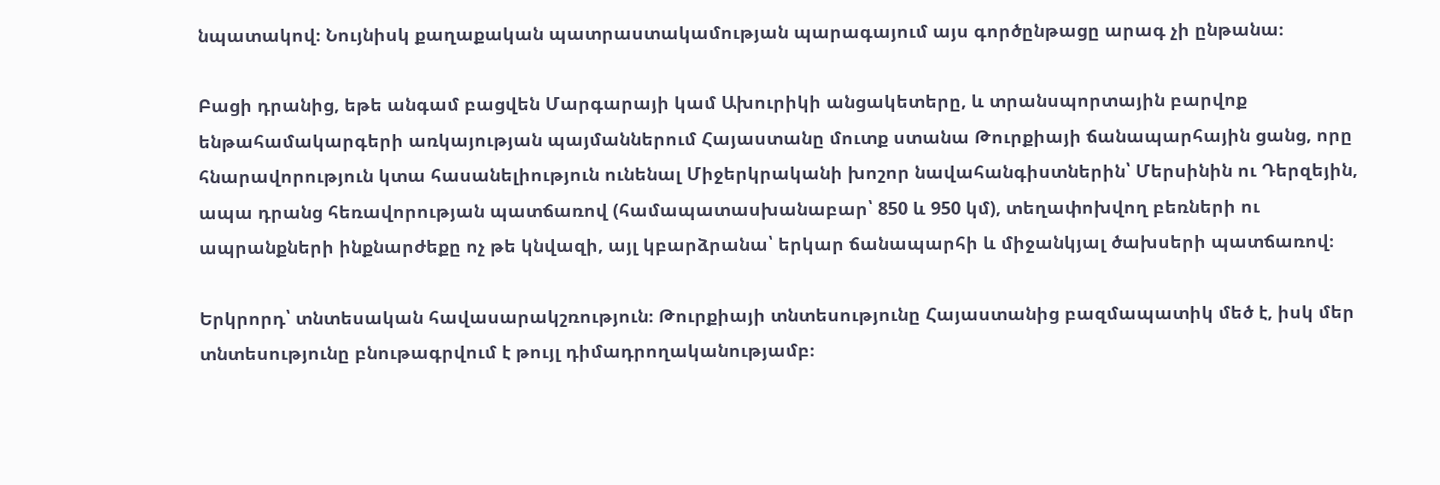նպատակով։ Նույնիսկ քաղաքական պատրաստակամության պարագայում այս գործընթացը արագ չի ընթանա։

Բացի դրանից, եթե անգամ բացվեն Մարգարայի կամ Ախուրիկի անցակետերը, և տրանսպորտային բարվոք ենթահամակարգերի առկայության պայմաններում Հայաստանը մուտք ստանա Թուրքիայի ճանապարհային ցանց, որը հնարավորություն կտա հասանելիություն ունենալ Միջերկրականի խոշոր նավահանգիստներին՝ Մերսինին ու Դերզեյին, ապա դրանց հեռավորության պատճառով (համապատասխանաբար՝ 850 և 950 կմ), տեղափոխվող բեռների ու ապրանքների ինքնարժեքը ոչ թե կնվազի, այլ կբարձրանա՝ երկար ճանապարհի և միջանկյալ ծախսերի պատճառով։

Երկրորդ՝ տնտեսական հավասարակշռություն։ Թուրքիայի տնտեսությունը Հայաստանից բազմապատիկ մեծ է, իսկ մեր տնտեսությունը բնութագրվում է թույլ դիմադրողականությամբ։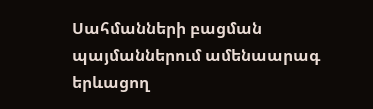Սահմանների բացման պայմաններում ամենաարագ երևացող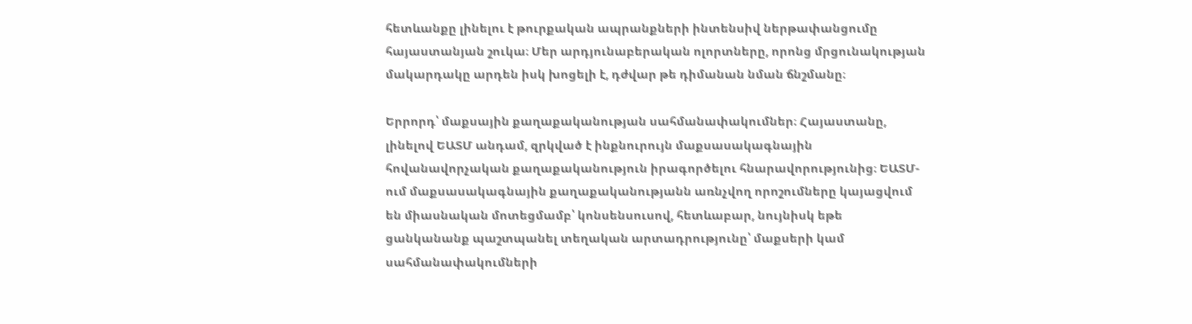հետևանքը լինելու է թուրքական ապրանքների ինտենսիվ ներթափանցումը հայաստանյան շուկա։ Մեր արդյունաբերական ոլորտները, որոնց մրցունակության մակարդակը արդեն իսկ խոցելի է, դժվար թե դիմանան նման ճնշմանը։

Երրորդ՝ մաքսային քաղաքականության սահմանափակումներ։ Հայաստանը, լինելով ԵԱՏՄ անդամ, զրկված է ինքնուրույն մաքսասակագնային հովանավորչական քաղաքականություն իրագործելու հնարավորությունից։ ԵԱՏՄ-ում մաքսասակագնային քաղաքականությանն առնչվող որոշումները կայացվում են միասնական մոտեցմամբ՝ կոնսենսուսով, հետևաբար, նույնիսկ եթե ցանկանանք պաշտպանել տեղական արտադրությունը՝ մաքսերի կամ սահմանափակումների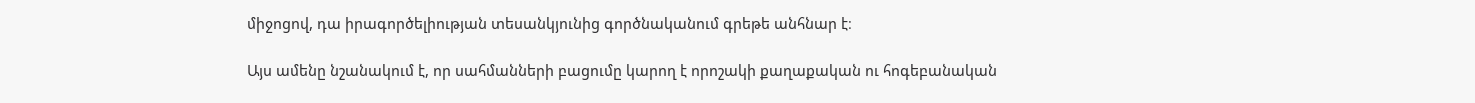միջոցով, դա իրագործելիության տեսանկյունից գործնականում գրեթե անհնար է։

Այս ամենը նշանակում է, որ սահմանների բացումը կարող է որոշակի քաղաքական ու հոգեբանական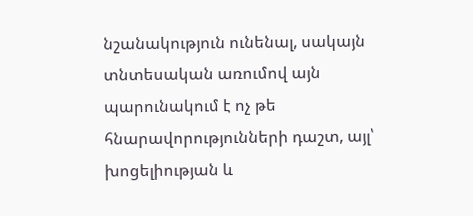նշանակություն ունենալ, սակայն տնտեսական առումով այն պարունակում է ոչ թե հնարավորությունների դաշտ, այլ՝ խոցելիության և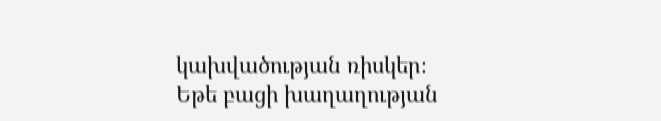կախվածության ռիսկեր։ Եթե բացի խաղաղության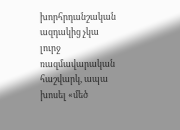խորհրդանշական ազդակից չկա լուրջ ռազմավարական հաշվարկ, ապա խոսել «մեծ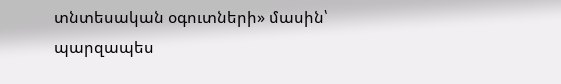տնտեսական օգուտների» մասին՝ պարզապես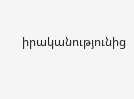իրականությունից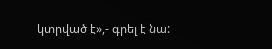կտրված է»,- գրել է նա: